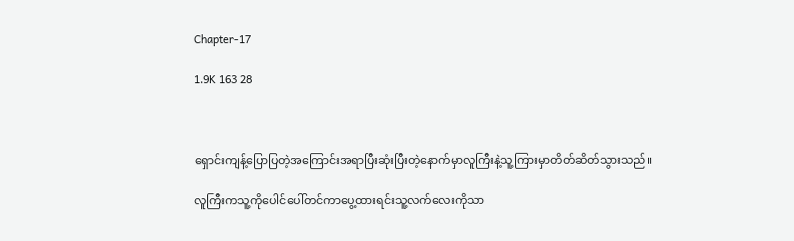Chapter-17

1.9K 163 28



ရှောင်းကျန့်ပြောပြတဲ့အကြောင်းအရာပြီးဆုံးပြီးတဲ့နောက်မှာလူကြီးနဲ့သူ့ကြားမှာတိတ်ဆိတ်သွားသည်။

လူကြီးကသူ့ကိုပေါင်ပေါ်တင်ကာပွေ့ထားရင်းသူ့လက်လေးကိုသာ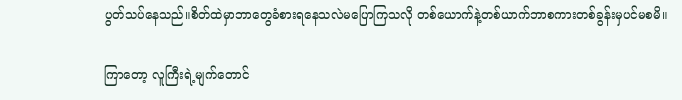ပွတ်သပ်နေသည်။စိတ်ထဲမှာဘာတွေခံစားရနေသလဲမပြောကြသလို တစ်ယောက်နဲ့တစ်ယာက်ဘာစကားတစ်ခွန်းမှပင်မစမိ။

ကြာတော့ လူကြီးရဲ့မျက်တောင်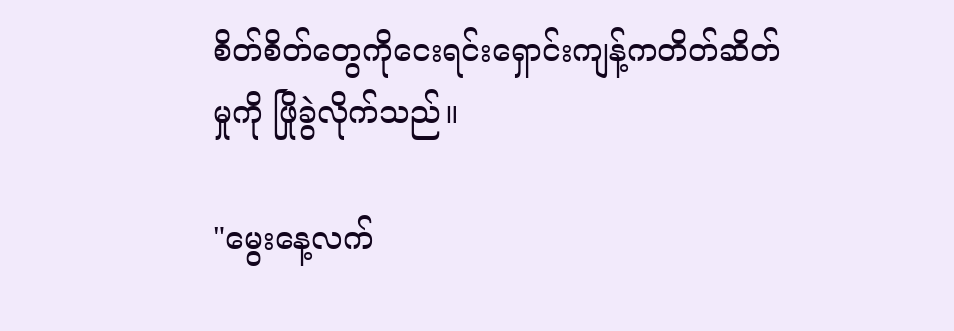စိတ်စိတ်တွေကိုငေးရင်းရှောင်းကျန့်ကတိတ်ဆိတ်မှုကို ဖြိုခွဲလိုက်သည်။

"မွေးနေ့လက်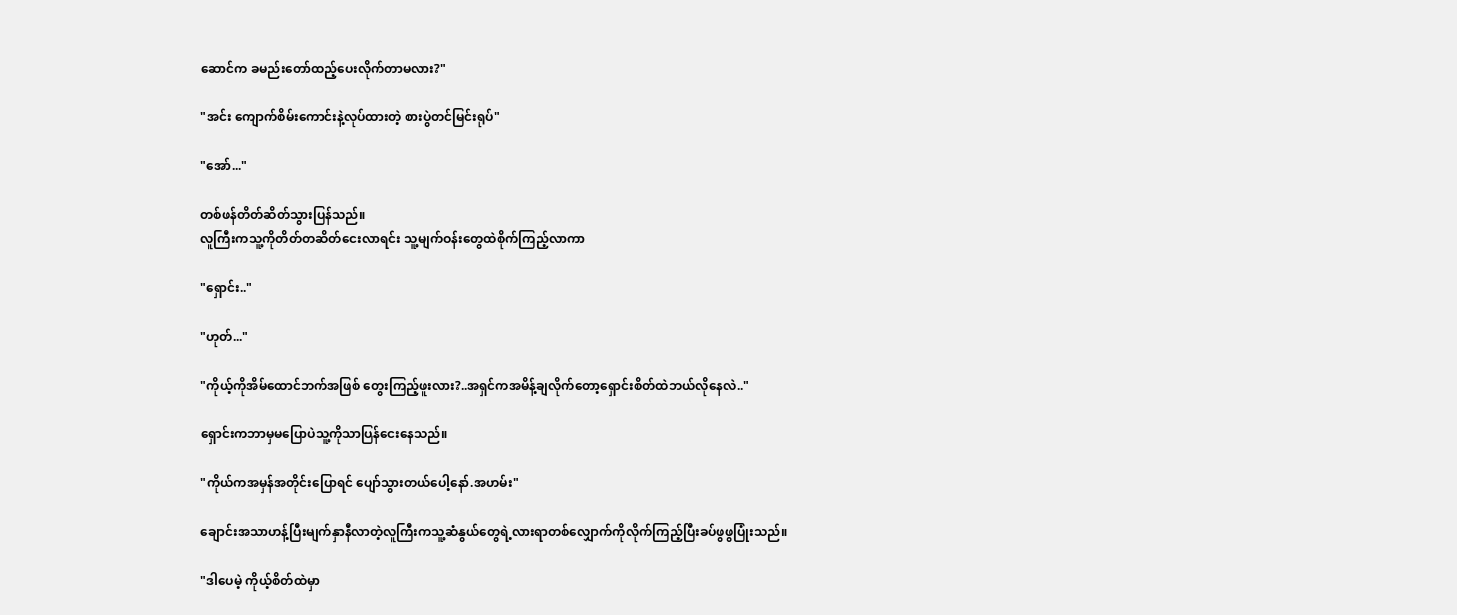ဆောင်က ခမည်းတော်ထည့်ပေးလိုက်တာမလား?"

"အင်း ကျောက်စိမ်းကောင်းနဲ့လုပ်ထားတဲ့ စားပွဲတင်မြင်းရုပ်"

"အော်..."

တစ်ဖန်တိတ်ဆိတ်သွားပြန်သည်။
လူကြီးကသူ့ကိုတိတ်တဆိတ်ငေးလာရင်း သူ့မျက်ဝန်းတွေထဲစိုက်ကြည့်လာကာ

"ရှောင်း.."

"ဟုတ်..."

"ကိုယ့်ကိုအိမ်ထောင်ဘက်အဖြစ် တွေးကြည့်ဖူးလား?..အရှင်ကအမိန့်ချလိုက်တော့ရှောင်းစိတ်ထဲဘယ်လိုနေလဲ.."

ရှောင်းကဘာမှမပြောပဲသူ့ကိုသာပြန်ငေးနေသည်။

"ကိုယ်ကအမှန်အတိုင်းပြောရင် ပျော်သွားတယ်ပေါ့နော်.အဟမ်း"

ချောင်းအသာဟန့်ပြီးမျက်နှာနီလာတဲ့လူကြီးကသူ့ဆံနွယ်တွေရဲ့လားရာတစ်လျှောက်ကိုလိုက်ကြည့်ပြီးခပ်ဖွဖွပြုံးသည်။

"ဒါပေမဲ့ ကိုယ့်စိတ်ထဲမှာ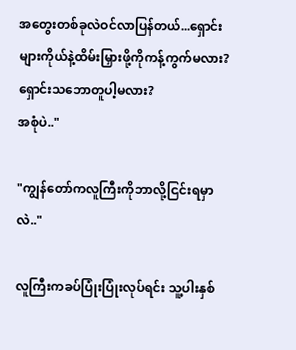အတွေးတစ်ခုလဲဝင်လာပြန်တယ်...ရှောင်းများကိုယ်နဲ့ထိမ်းမြှားဖို့ကိုကန့်ကွက်မလား? ရှောင်းသဘောတူပါ့မလား?
အစုံပဲ.."

"ကျွန်တော်ကလူကြီးကိုဘာလို့ငြင်းရမှာလဲ.."

လူကြီးကခပ်ပြုံးပြုံးလုပ်ရင်း သူ့ပါးနှစ်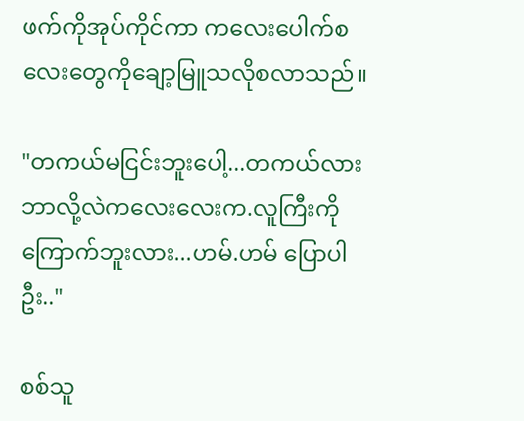ဖက်ကိုအုပ်ကိုင်ကာ ကလေးပေါက်စလေးတွေကိုချော့မြူသလိုစလာသည်။

"တကယ်မငြင်းဘူးပေါ့...တကယ်လား
ဘာလို့လဲကလေးလေးက.လူကြီးကိုကြောက်ဘူးလား...ဟမ်.ဟမ် ပြောပါဦး.."

စစ်သူ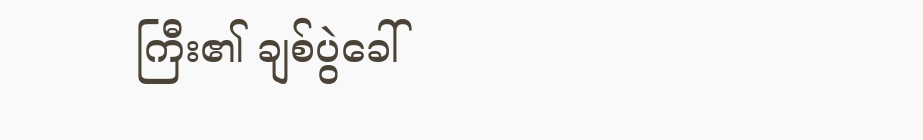ကြီး၏ ချစ်ပွဲခေါ်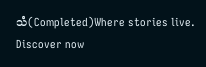သံ(Completed)Where stories live. Discover now